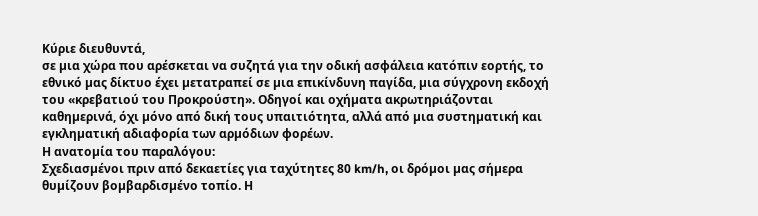Κύριε διευθυντά,
σε µια χώρα που αρέσκεται να συζητά για την οδική ασφάλεια κατόπιν εορτής, το εθνικό µας δίκτυο έχει µετατραπεί σε µια επικίνδυνη παγίδα, µια σύγχρονη εκδοχή του «κρεβατιού του Προκρούστη». Οδηγοί και οχήµατα ακρωτηριάζονται καθηµερινά, όχι µόνο από δική τους υπαιτιότητα, αλλά από µια συστηµατική και εγκληµατική αδιαφορία των αρµόδιων φορέων.
Η ανατοµία του παραλόγου:
Σχεδιασµένοι πριν από δεκαετίες για ταχύτητες 80 km/h, οι δρόµοι µας σήµερα θυµίζουν βοµβαρδισµένο τοπίο. Η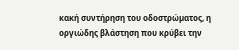κακή συντήρηση του οδοστρώµατος, η οργιώδης βλάστηση που κρύβει την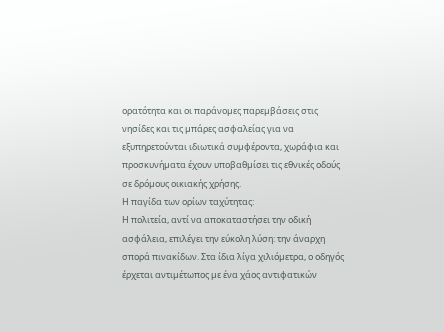ορατότητα και οι παράνοµες παρεµβάσεις στις νησίδες και τις µπάρες ασφαλείας για να εξυπηρετούνται ιδιωτικά συµφέροντα, χωράφια και προσκυνήµατα έχουν υποβαθµίσει τις εθνικές οδούς σε δρόµους οικιακής χρήσης.
Η παγίδα των ορίων ταχύτητας:
Η πολιτεία, αντί να αποκαταστήσει την οδική ασφάλεια, επιλέγει την εύκολη λύση: την άναρχη σπορά πινακίδων. Στα ίδια λίγα χιλιόµετρα, ο οδηγός έρχεται αντιµέτωπος µε ένα χάος αντιφατικών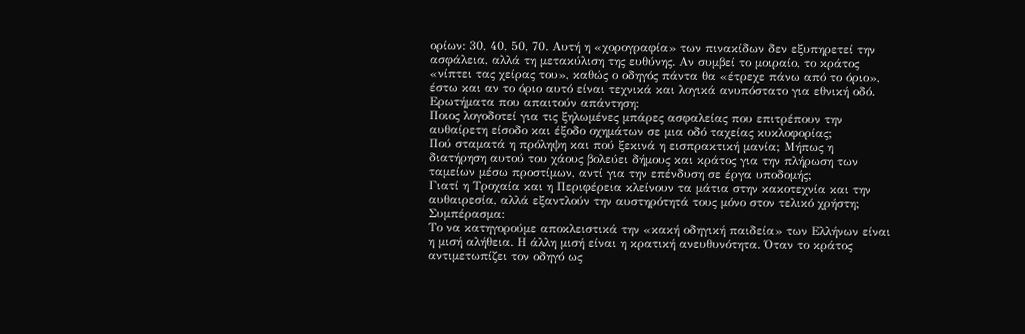ορίων: 30, 40, 50, 70. Αυτή η «χορογραφία» των πινακίδων δεν εξυπηρετεί την ασφάλεια, αλλά τη µετακύλιση της ευθύνης. Αν συµβεί το µοιραίο, το κράτος «νίπτει τας χείρας του», καθώς ο οδηγός πάντα θα «έτρεχε πάνω από το όριο», έστω και αν το όριο αυτό είναι τεχνικά και λογικά ανυπόστατο για εθνική οδό.
Ερωτήµατα που απαιτούν απάντηση:
Ποιος λογοδοτεί για τις ξηλωµένες µπάρες ασφαλείας που επιτρέπουν την αυθαίρετη είσοδο και έξοδο οχηµάτων σε µια οδό ταχείας κυκλοφορίας;
Πού σταµατά η πρόληψη και πού ξεκινά η εισπρακτική µανία; Μήπως η διατήρηση αυτού του χάους βολεύει δήµους και κράτος για την πλήρωση των ταµείων µέσω προστίµων, αντί για την επένδυση σε έργα υποδοµής;
Γιατί η Τροχαία και η Περιφέρεια κλείνουν τα µάτια στην κακοτεχνία και την αυθαιρεσία, αλλά εξαντλούν την αυστηρότητά τους µόνο στον τελικό χρήστη;
Συµπέρασµα:
Το να κατηγορούµε αποκλειστικά την «κακή οδηγική παιδεία» των Ελλήνων είναι η µισή αλήθεια. Η άλλη µισή είναι η κρατική ανευθυνότητα. Όταν το κράτος αντιµετωπίζει τον οδηγό ως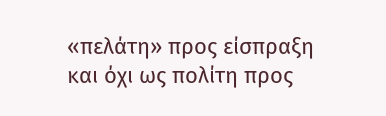«πελάτη» προς είσπραξη και όχι ως πολίτη προς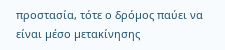προστασία, τότε ο δρόµος παύει να είναι µέσο µετακίνησης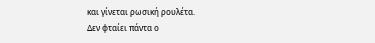και γίνεται ρωσική ρουλέτα.
∆εν φταίει πάντα ο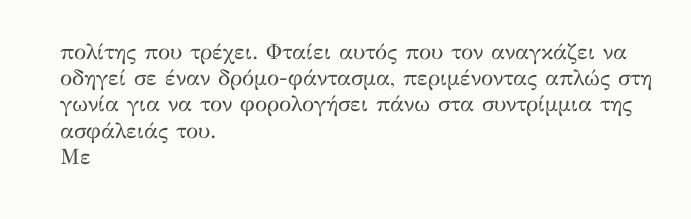πολίτης που τρέχει. Φταίει αυτός που τον αναγκάζει να οδηγεί σε έναν δρόµο-φάντασµα, περιµένοντας απλώς στη γωνία για να τον φορολογήσει πάνω στα συντρίµµια της ασφάλειάς του.
Με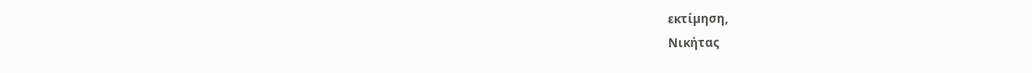εκτίµηση,
Νικήτας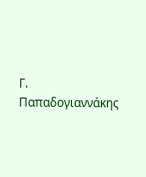Γ. Παπαδογιαννάκης